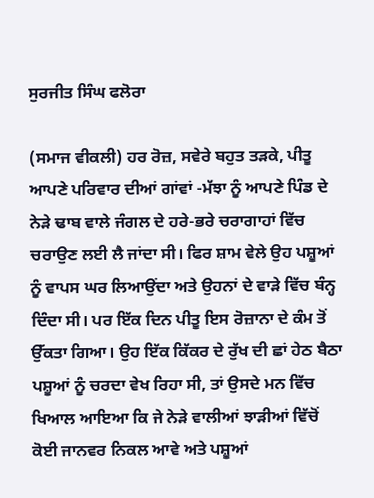ਸੁਰਜੀਤ ਸਿੰਘ ਫਲੋਰਾ

(ਸਮਾਜ ਵੀਕਲੀ) ਹਰ ਰੋਜ਼, ਸਵੇਰੇ ਬਹੁਤ ਤੜਕੇ, ਪੀਤੂ ਆਪਣੇ ਪਰਿਵਾਰ ਦੀਆਂ ਗਾਂਵਾਂ -ਮੱਝਾ ਨੂੰ ਆਪਣੇ ਪਿੰਡ ਦੇ ਨੇੜੇ ਢਾਬ ਵਾਲੇ ਜੰਗਲ ਦੇ ਹਰੇ-ਭਰੇ ਚਰਾਗਾਹਾਂ ਵਿੱਚ ਚਰਾਉਣ ਲਈ ਲੈ ਜਾਂਦਾ ਸੀ। ਫਿਰ ਸ਼ਾਮ ਵੇਲੇ ਉਹ ਪਸ਼ੂਆਂ ਨੂੰ ਵਾਪਸ ਘਰ ਲਿਆਉਂਦਾ ਅਤੇ ਉਹਨਾਂ ਦੇ ਵਾੜੇ ਵਿੱਚ ਬੰਨ੍ਹ ਦਿੰਦਾ ਸੀ। ਪਰ ਇੱਕ ਦਿਨ ਪੀਤੂ ਇਸ ਰੋਜ਼ਾਨਾ ਦੇ ਕੰਮ ਤੋਂ ਉੱਕਤਾ ਗਿਆ। ਉਹ ਇੱਕ ਕਿੱਕਰ ਦੇ ਰੁੱਖ ਦੀ ਛਾਂ ਹੇਠ ਬੈਠਾ ਪਸ਼ੂਆਂ ਨੂੰ ਚਰਦਾ ਵੇਖ ਰਿਹਾ ਸੀ, ਤਾਂ ਉਸਦੇ ਮਨ ਵਿੱਚ ਖਿਆਲ ਆਇਆ ਕਿ ਜੇ ਨੇੜੇ ਵਾਲੀਆਂ ਝਾੜੀਆਂ ਵਿੱਚੋਂ ਕੋਈ ਜਾਨਵਰ ਨਿਕਲ ਆਵੇ ਅਤੇ ਪਸ਼ੂਆਂ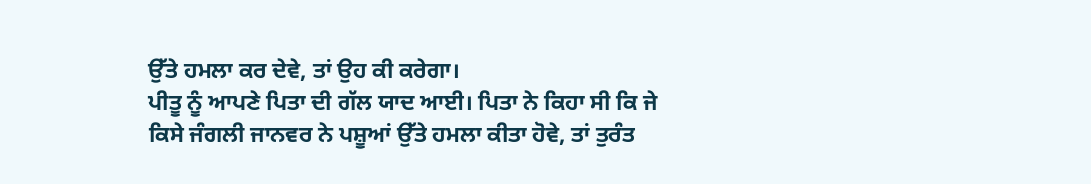ਉੱਤੇ ਹਮਲਾ ਕਰ ਦੇਵੇ, ਤਾਂ ਉਹ ਕੀ ਕਰੇਗਾ।
ਪੀਤੂ ਨੂੰ ਆਪਣੇ ਪਿਤਾ ਦੀ ਗੱਲ ਯਾਦ ਆਈ। ਪਿਤਾ ਨੇ ਕਿਹਾ ਸੀ ਕਿ ਜੇ ਕਿਸੇ ਜੰਗਲੀ ਜਾਨਵਰ ਨੇ ਪਸ਼ੂਆਂ ਉੱਤੇ ਹਮਲਾ ਕੀਤਾ ਹੋਵੇ, ਤਾਂ ਤੁਰੰਤ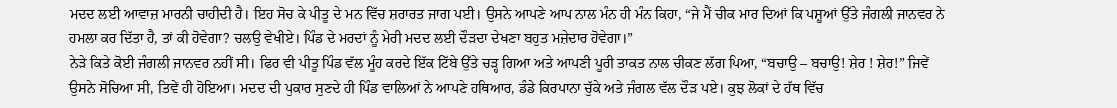ਮਦਦ ਲਈ ਆਵਾਜ਼ ਮਾਰਨੀ ਚਾਹੀਦੀ ਹੈ। ਇਹ ਸੋਚ ਕੇ ਪੀਤੂ ਦੇ ਮਨ ਵਿੱਚ ਸ਼ਰਾਰਤ ਜਾਗ ਪਈ। ਉਸਨੇ ਆਪਣੇ ਆਪ ਨਾਲ ਮੰਨ ਹੀ ਮੰਨ ਕਿਹਾ, “ਜੇ ਮੈਂ ਚੀਕ ਮਾਰ ਦਿਆਂ ਕਿ ਪਸ਼ੂਆਂ ਉੱਤੇ ਜੰਗਲੀ ਜਾਨਵਰ ਨੇ ਹਮਲਾ ਕਰ ਦਿੱਤਾ ਹੈ, ਤਾਂ ਕੀ ਹੋਵੇਗਾ? ਚਲਉ ਵੇਖੀਏ। ਪਿੰਡ ਦੇ ਮਰਦਾਂ ਨੂੰ ਮੇਰੀ ਮਦਦ ਲਈ ਦੌੜਦਾ ਦੇਖਣਾ ਬਹੁਤ ਮਜ਼ੇਦਾਰ ਹੋਵੇਗਾ।”
ਨੇੜੇ ਕਿਤੇ ਕੋਈ ਜੰਗਲੀ ਜਾਨਵਰ ਨਹੀਂ ਸੀ। ਫਿਰ ਵੀ ਪੀਤੂ ਪਿੰਡ ਵੱਲ ਮੂੰਹ ਕਰਦੇ ਇੱਕ ਟਿੱਬੇ ਉੱਤੇ ਚੜ੍ਹ ਗਿਆ ਅਤੇ ਆਪਣੀ ਪੂਰੀ ਤਾਕਤ ਨਾਲ ਚੀਕਣ ਲੱਗ ਪਿਆ, “ਬਚਾਉ – ਬਚਾਉ! ਸ਼ੇਰ ! ਸ਼ੇਰ!” ਜਿਵੇਂ ਉਸਨੇ ਸੋਚਿਆ ਸੀ, ਤਿਵੇਂ ਹੀ ਹੋਇਆ। ਮਦਦ ਦੀ ਪੁਕਾਰ ਸੁਣਦੇ ਹੀ ਪਿੰਡ ਵਾਲਿਆਂ ਨੇ ਆਪਣੇ ਹਥਿਆਰ, ਡੰਡੇ ਕਿਰਪਾਨਾ ਚੁੱਕੇ ਅਤੇ ਜੰਗਲ ਵੱਲ ਦੌੜ ਪਏ। ਕੁਝ ਲੋਕਾਂ ਦੇ ਹੱਥ ਵਿੱਚ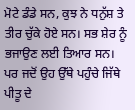ਮੋਟੇ ਡੰਡੇ ਸਨ, ਕੁਝ ਨੇ ਧਨੁੱਸ਼ ਤੇ ਤੀਰ ਚੁੱਕੇ ਹੋਏ ਸਨ। ਸਭ ਸ਼ੇਰ ਨੂੰ ਭਜਾਉਣ ਲਈ ਤਿਆਰ ਸਨ।
ਪਰ ਜਦੋਂ ਉਹ ਉੱਥੇ ਪਹੁੰਚੇ ਜਿੱਥੇ ਪੀਤੂ ਦੇ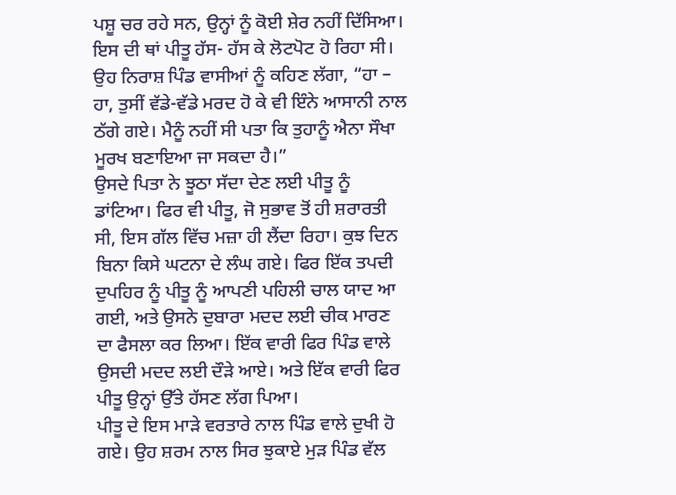ਪਸ਼ੂ ਚਰ ਰਹੇ ਸਨ, ਉਨ੍ਹਾਂ ਨੂੰ ਕੋਈ ਸ਼ੇਰ ਨਹੀਂ ਦਿੱਸਿਆ। ਇਸ ਦੀ ਥਾਂ ਪੀਤੂ ਹੱਸ- ਹੱਸ ਕੇ ਲੋਟਪੋਟ ਹੋ ਰਿਹਾ ਸੀ। ਉਹ ਨਿਰਾਸ਼ ਪਿੰਡ ਵਾਸੀਆਂ ਨੂੰ ਕਹਿਣ ਲੱਗਾ, “ਹਾ – ਹਾ, ਤੁਸੀਂ ਵੱਡੇ-ਵੱਡੇ ਮਰਦ ਹੋ ਕੇ ਵੀ ਇੰਨੇ ਆਸਾਨੀ ਨਾਲ ਠੱਗੇ ਗਏ। ਮੈਨੂੰ ਨਹੀਂ ਸੀ ਪਤਾ ਕਿ ਤੁਹਾਨੂੰ ਐਨਾ ਸੌਖਾ ਮੂਰਖ ਬਣਾਇਆ ਜਾ ਸਕਦਾ ਹੈ।”
ਉਸਦੇ ਪਿਤਾ ਨੇ ਝੂਠਾ ਸੱਦਾ ਦੇਣ ਲਈ ਪੀਤੂ ਨੂੰ ਡਾਂਟਿਆ। ਫਿਰ ਵੀ ਪੀਤੂ, ਜੋ ਸੁਭਾਵ ਤੋਂ ਹੀ ਸ਼ਰਾਰਤੀ ਸੀ, ਇਸ ਗੱਲ ਵਿੱਚ ਮਜ਼ਾ ਹੀ ਲੈਂਦਾ ਰਿਹਾ। ਕੁਝ ਦਿਨ ਬਿਨਾ ਕਿਸੇ ਘਟਨਾ ਦੇ ਲੰਘ ਗਏ। ਫਿਰ ਇੱਕ ਤਪਦੀ ਦੁਪਹਿਰ ਨੂੰ ਪੀਤੂ ਨੂੰ ਆਪਣੀ ਪਹਿਲੀ ਚਾਲ ਯਾਦ ਆ ਗਈ, ਅਤੇ ਉਸਨੇ ਦੁਬਾਰਾ ਮਦਦ ਲਈ ਚੀਕ ਮਾਰਣ ਦਾ ਫੈਸਲਾ ਕਰ ਲਿਆ। ਇੱਕ ਵਾਰੀ ਫਿਰ ਪਿੰਡ ਵਾਲੇ ਉਸਦੀ ਮਦਦ ਲਈ ਦੌੜੇ ਆਏ। ਅਤੇ ਇੱਕ ਵਾਰੀ ਫਿਰ ਪੀਤੂ ਉਨ੍ਹਾਂ ਉੱਤੇ ਹੱਸਣ ਲੱਗ ਪਿਆ।
ਪੀਤੂ ਦੇ ਇਸ ਮਾੜੇ ਵਰਤਾਰੇ ਨਾਲ ਪਿੰਡ ਵਾਲੇ ਦੁਖੀ ਹੋ ਗਏ। ਉਹ ਸ਼ਰਮ ਨਾਲ ਸਿਰ ਝੁਕਾਏ ਮੁੜ ਪਿੰਡ ਵੱਲ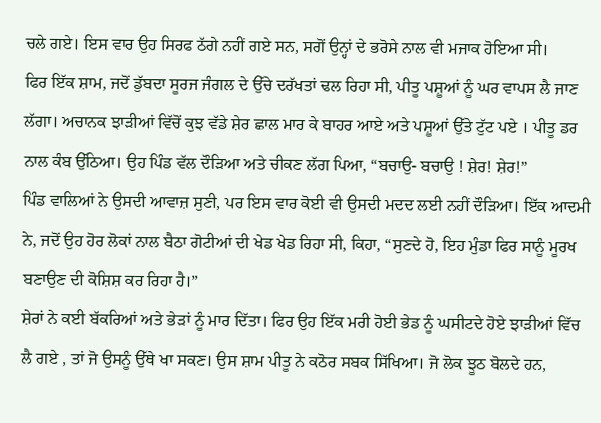ਚਲੇ ਗਏ। ਇਸ ਵਾਰ ਉਹ ਸਿਰਫ ਠੱਗੇ ਨਹੀਂ ਗਏ ਸਨ, ਸਗੋਂ ਉਨ੍ਹਾਂ ਦੇ ਭਰੋਸੇ ਨਾਲ ਵੀ ਮਜਾਕ ਹੋਇਆ ਸੀ।
ਫਿਰ ਇੱਕ ਸ਼ਾਮ, ਜਦੋਂ ਡੁੱਬਦਾ ਸੂਰਜ ਜੰਗਲ ਦੇ ਉੱਚੇ ਦਰੱਖਤਾਂ ਢਲ ਰਿਹਾ ਸੀ, ਪੀਤੂ ਪਸ਼ੂਆਂ ਨੂੰ ਘਰ ਵਾਪਸ ਲੈ ਜਾਣ ਲੱਗਾ। ਅਚਾਨਕ ਝਾੜੀਆਂ ਵਿੱਚੋਂ ਕੁਝ ਵੱਡੇ ਸ਼ੇਰ ਛਾਲ ਮਾਰ ਕੇ ਬਾਹਰ ਆਏ ਅਤੇ ਪਸ਼ੂਆਂ ਉੱਤੇ ਟੁੱਟ ਪਏ । ਪੀਤੂ ਡਰ ਨਾਲ ਕੰਬ ਉੱਠਿਆ। ਉਹ ਪਿੰਡ ਵੱਲ ਦੌੜਿਆ ਅਤੇ ਚੀਕਣ ਲੱਗ ਪਿਆ, “ਬਚਾਉ- ਬਚਾਉ ! ਸ਼ੇਰ! ਸ਼ੇਰ!”
ਪਿੰਡ ਵਾਲਿਆਂ ਨੇ ਉਸਦੀ ਆਵਾਜ਼ ਸੁਣੀ, ਪਰ ਇਸ ਵਾਰ ਕੋਈ ਵੀ ਉਸਦੀ ਮਦਦ ਲਈ ਨਹੀਂ ਦੌੜਿਆ। ਇੱਕ ਆਦਮੀ ਨੇ, ਜਦੋਂ ਉਹ ਹੋਰ ਲੋਕਾਂ ਨਾਲ ਬੈਠਾ ਗੋਟੀਆਂ ਦੀ ਖੇਡ ਖੇਡ ਰਿਹਾ ਸੀ, ਕਿਹਾ, “ਸੁਣਦੇ ਹੋ, ਇਹ ਮੁੰਡਾ ਫਿਰ ਸਾਨੂੰ ਮੂਰਖ ਬਣਾਉਣ ਦੀ ਕੋਸ਼ਿਸ਼ ਕਰ ਰਿਹਾ ਹੈ।”
ਸ਼ੇਰਾਂ ਨੇ ਕਈ ਬੱਕਰਿਆਂ ਅਤੇ ਭੇੜਾਂ ਨੂੰ ਮਾਰ ਦਿੱਤਾ। ਫਿਰ ਉਹ ਇੱਕ ਮਰੀ ਹੋਈ ਭੇਡ ਨੂੰ ਘਸੀਟਦੇ ਹੋਏ ਝਾੜੀਆਂ ਵਿੱਚ ਲੈ ਗਏ , ਤਾਂ ਜੋ ਉਸਨੂੰ ਉੱਥੇ ਖਾ ਸਕਣ। ਉਸ ਸ਼ਾਮ ਪੀਤੂ ਨੇ ਕਠੋਰ ਸਬਕ ਸਿੱਖਿਆ। ਜੋ ਲੋਕ ਝੂਠ ਬੋਲਦੇ ਹਨ,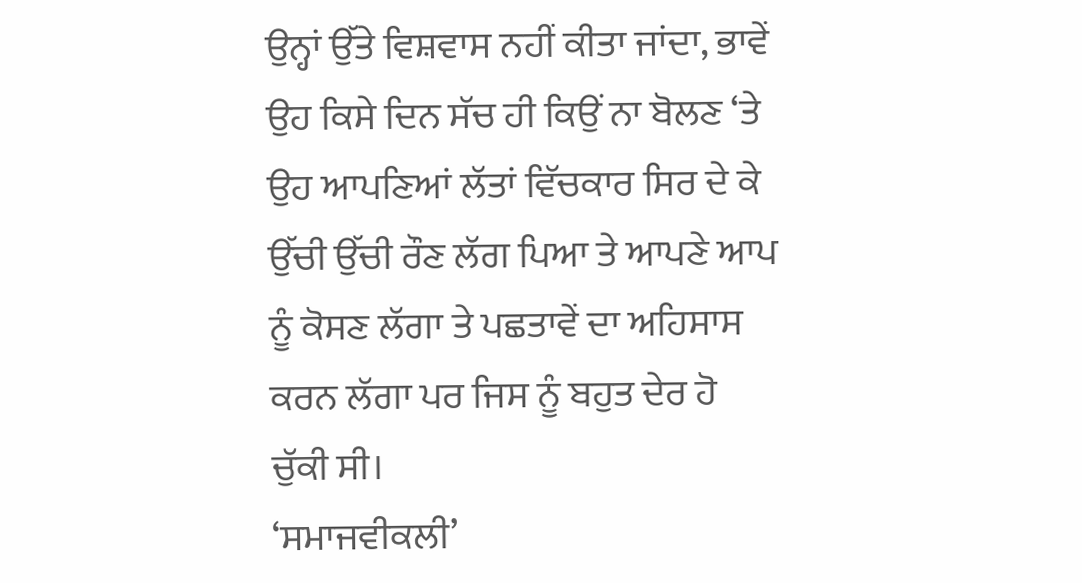ਉਨ੍ਹਾਂ ਉੱਤੇ ਵਿਸ਼ਵਾਸ ਨਹੀਂ ਕੀਤਾ ਜਾਂਦਾ, ਭਾਵੇਂ ਉਹ ਕਿਸੇ ਦਿਨ ਸੱਚ ਹੀ ਕਿਉਂ ਨਾ ਬੋਲਣ ‘ਤੇ ਉਹ ਆਪਣਿਆਂ ਲੱਤਾਂ ਵਿੱਚਕਾਰ ਸਿਰ ਦੇ ਕੇ ਉੱਚੀ ਉੱਚੀ ਰੌਣ ਲੱਗ ਪਿਆ ਤੇ ਆਪਣੇ ਆਪ ਨੂੰ ਕੋਸਣ ਲੱਗਾ ਤੇ ਪਛਤਾਵੇਂ ਦਾ ਅਹਿਸਾਸ ਕਰਨ ਲੱਗਾ ਪਰ ਜਿਸ ਨੂੰ ਬਹੁਤ ਦੇਰ ਹੋ ਚੁੱਕੀ ਸੀ।
‘ਸਮਾਜਵੀਕਲੀ’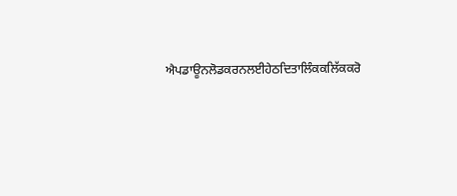ਐਪਡਾਊਨਲੋਡਕਰਨਲਈਹੇਠਦਿਤਾਲਿੰਕਕਲਿੱਕਕਰੋ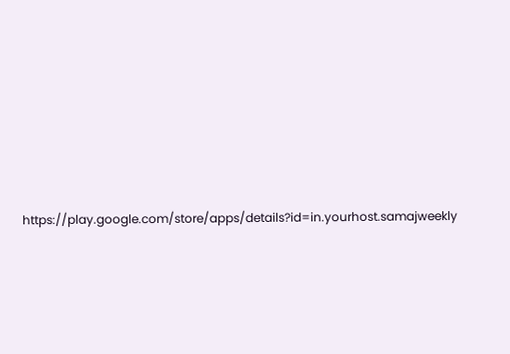https://play.google.com/store/apps/details?id=in.yourhost.samajweekly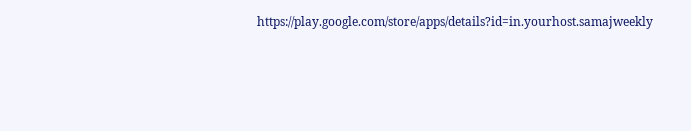https://play.google.com/store/apps/details?id=in.yourhost.samajweekly